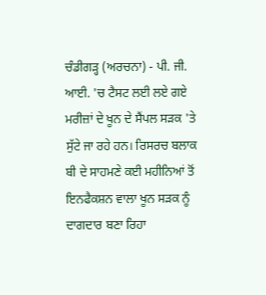ਚੰਡੀਗੜ੍ਹ (ਅਰਚਨਾ) - ਪੀ. ਜੀ. ਆਈ. 'ਚ ਟੈਸਟ ਲਈ ਲਏ ਗਏ ਮਰੀਜ਼ਾਂ ਦੇ ਖੂਨ ਦੇ ਸੈਂਪਲ ਸੜਕ 'ਤੇ ਸੁੱਟੇ ਜਾ ਰਹੇ ਹਨ। ਰਿਸਰਚ ਬਲਾਕ ਬੀ ਦੇ ਸਾਹਮਣੇ ਕਈ ਮਹੀਨਿਆਂ ਤੋਂ ਇਨਫੈਕਸ਼ਨ ਵਾਲਾ ਖੂਨ ਸੜਕ ਨੂੰ ਦਾਗਦਾਰ ਬਣਾ ਰਿਹਾ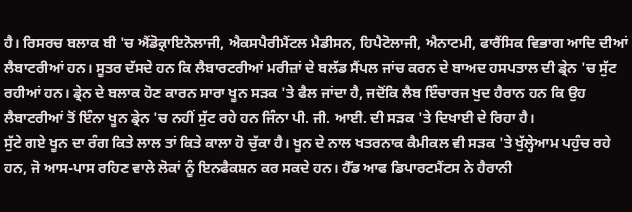ਹੈ। ਰਿਸਰਚ ਬਲਾਕ ਬੀ 'ਚ ਐਂਡੋਕ੍ਰਾਇਨੋਲਾਜੀ, ਐਕਸਪੈਰੀਮੈਂਟਲ ਮੈਡੀਸਨ, ਹਿਪੈਟੋਲਾਜੀ, ਐਨਾਟਮੀ, ਫਾਰੈਂਸਿਕ ਵਿਭਾਗ ਆਦਿ ਦੀਆਂ ਲੈਬਾਟਰੀਆਂ ਹਨ। ਸੂਤਰ ਦੱਸਦੇ ਹਨ ਕਿ ਲੈਬਾਰਟਰੀਆਂ ਮਰੀਜ਼ਾਂ ਦੇ ਬਲੱਡ ਸੈਂਪਲ ਜਾਂਚ ਕਰਨ ਦੇ ਬਾਅਦ ਹਸਪਤਾਲ ਦੀ ਡ੍ਰੇਨ 'ਚ ਸੁੱਟ ਰਹੀਆਂ ਹਨ। ਡ੍ਰੇਨ ਦੇ ਬਲਾਕ ਹੋਣ ਕਾਰਨ ਸਾਰਾ ਖੂਨ ਸੜਕ 'ਤੇ ਫੈਲ ਜਾਂਦਾ ਹੈ, ਜਦੋਂਕਿ ਲੈਬ ਇੰਚਾਰਜ ਖੁਦ ਹੈਰਾਨ ਹਨ ਕਿ ਉਹ ਲੈਬਾਟਰੀਆਂ ਤੋਂ ਇੰਨਾ ਖੂਨ ਡ੍ਰੇਨ 'ਚ ਨਹੀਂ ਸੁੱਟ ਰਹੇ ਹਨ ਜਿੰਨਾ ਪੀ. ਜੀ. ਆਈ. ਦੀ ਸੜਕ 'ਤੇ ਦਿਖਾਈ ਦੇ ਰਿਹਾ ਹੈ।
ਸੁੱਟੇ ਗਏ ਖੂਨ ਦਾ ਰੰਗ ਕਿਤੇ ਲਾਲ ਤਾਂ ਕਿਤੇ ਕਾਲਾ ਹੋ ਚੁੱਕਾ ਹੈ। ਖੂਨ ਦੇ ਨਾਲ ਖਤਰਨਾਕ ਕੈਮੀਕਲ ਵੀ ਸੜਕ 'ਤੇ ਖੁੱਲ੍ਹੇਆਮ ਪਹੁੰਚ ਰਹੇ ਹਨ, ਜੋ ਆਸ-ਪਾਸ ਰਹਿਣ ਵਾਲੇ ਲੋਕਾਂ ਨੂੰ ਇਨਫੈਕਸ਼ਨ ਕਰ ਸਕਦੇ ਹਨ। ਹੈੱਡ ਆਫ ਡਿਪਾਰਟਮੈਂਟਸ ਨੇ ਹੈਰਾਨੀ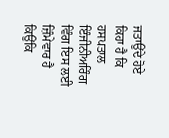ਜਤਾਉਂਦੇ ਹੋਏ ਕਿਹਾ ਹੈ ਕਿ ਹਸਪਤਾਲ ਇੰਜੀਨੀਅਰਿੰਗ ਵਿੰਗ ਇਸ ਲਈ ਜ਼ਿੰਮੇਵਾਰ ਹੈ ਕਿਉਂਕਿ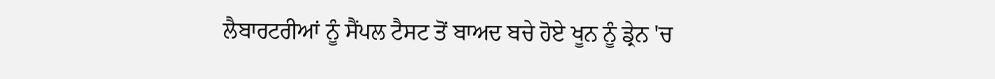ਲੈਬਾਰਟਰੀਆਂ ਨੂੰ ਸੈਂਪਲ ਟੈਸਟ ਤੋਂ ਬਾਅਦ ਬਚੇ ਹੋਏ ਖੂਨ ਨੂੰ ਡ੍ਰੇਨ 'ਚ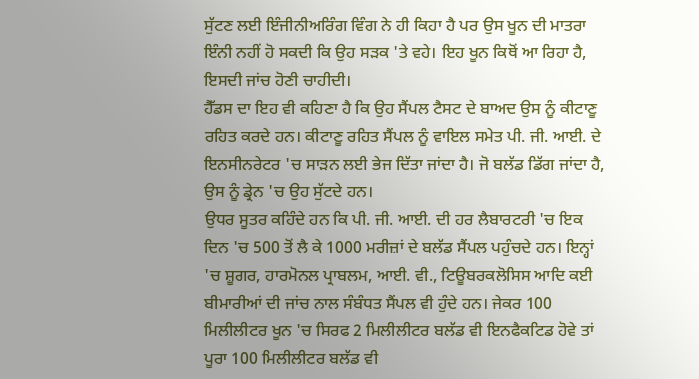ਸੁੱਟਣ ਲਈ ਇੰਜੀਨੀਅਰਿੰਗ ਵਿੰਗ ਨੇ ਹੀ ਕਿਹਾ ਹੈ ਪਰ ਉਸ ਖੂਨ ਦੀ ਮਾਤਰਾ ਇੰਨੀ ਨਹੀਂ ਹੋ ਸਕਦੀ ਕਿ ਉਹ ਸੜਕ 'ਤੇ ਵਹੇ। ਇਹ ਖੂਨ ਕਿਥੋਂ ਆ ਰਿਹਾ ਹੈ, ਇਸਦੀ ਜਾਂਚ ਹੋਣੀ ਚਾਹੀਦੀ।
ਹੈੱਡਸ ਦਾ ਇਹ ਵੀ ਕਹਿਣਾ ਹੈ ਕਿ ਉਹ ਸੈਂਪਲ ਟੈਸਟ ਦੇ ਬਾਅਦ ਉਸ ਨੂੰ ਕੀਟਾਣੂ ਰਹਿਤ ਕਰਦੇ ਹਨ। ਕੀਟਾਣੂ ਰਹਿਤ ਸੈਂਪਲ ਨੂੰ ਵਾਇਲ ਸਮੇਤ ਪੀ. ਜੀ. ਆਈ. ਦੇ ਇਨਸੀਨਰੇਟਰ 'ਚ ਸਾੜਨ ਲਈ ਭੇਜ ਦਿੱਤਾ ਜਾਂਦਾ ਹੈ। ਜੋ ਬਲੱਡ ਡਿੱਗ ਜਾਂਦਾ ਹੈ, ਉਸ ਨੂੰ ਡ੍ਰੇਨ 'ਚ ਉਹ ਸੁੱਟਦੇ ਹਨ।
ਉਧਰ ਸੂਤਰ ਕਹਿੰਦੇ ਹਨ ਕਿ ਪੀ. ਜੀ. ਆਈ. ਦੀ ਹਰ ਲੈਬਾਰਟਰੀ 'ਚ ਇਕ ਦਿਨ 'ਚ 500 ਤੋਂ ਲੈ ਕੇ 1000 ਮਰੀਜ਼ਾਂ ਦੇ ਬਲੱਡ ਸੈਂਪਲ ਪਹੁੰਚਦੇ ਹਨ। ਇਨ੍ਹਾਂ 'ਚ ਸ਼ੂਗਰ, ਹਾਰਮੋਨਲ ਪ੍ਰਾਬਲਮ, ਆਈ. ਵੀ., ਟਿਊਬਰਕਲੋਸਿਸ ਆਦਿ ਕਈ ਬੀਮਾਰੀਆਂ ਦੀ ਜਾਂਚ ਨਾਲ ਸੰਬੰਧਤ ਸੈਂਪਲ ਵੀ ਹੁੰਦੇ ਹਨ। ਜੇਕਰ 100 ਮਿਲੀਲੀਟਰ ਖੂਨ 'ਚ ਸਿਰਫ 2 ਮਿਲੀਲੀਟਰ ਬਲੱਡ ਵੀ ਇਨਫੈਕਟਿਡ ਹੋਵੇ ਤਾਂ ਪੂਰਾ 100 ਮਿਲੀਲੀਟਰ ਬਲੱਡ ਵੀ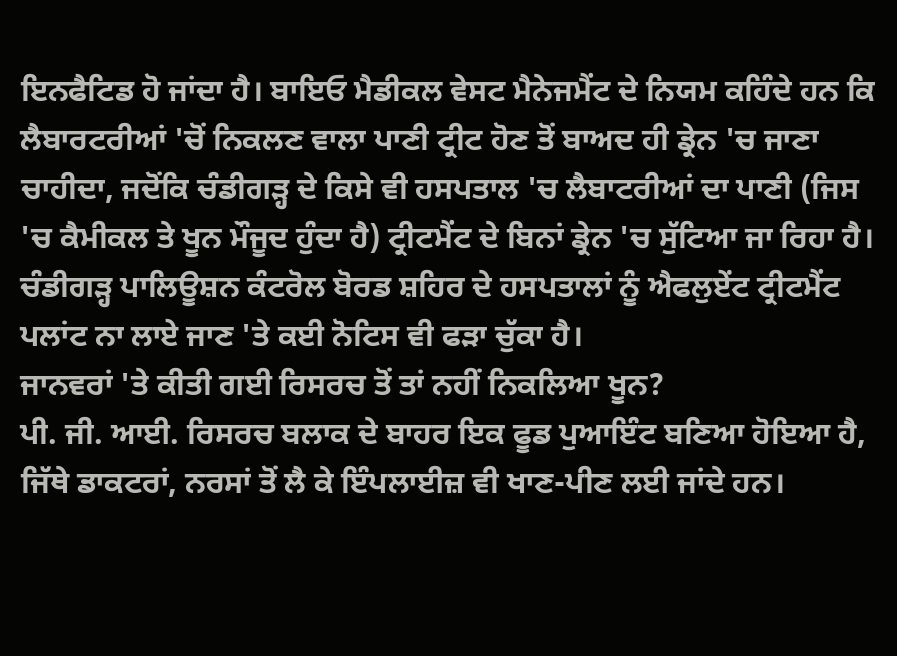ਇਨਫੈਟਿਡ ਹੋ ਜਾਂਦਾ ਹੈ। ਬਾਇਓ ਮੈਡੀਕਲ ਵੇਸਟ ਮੈਨੇਜਮੈਂਟ ਦੇ ਨਿਯਮ ਕਹਿੰਦੇ ਹਨ ਕਿ ਲੈਬਾਰਟਰੀਆਂ 'ਚੋਂ ਨਿਕਲਣ ਵਾਲਾ ਪਾਣੀ ਟ੍ਰੀਟ ਹੋਣ ਤੋਂ ਬਾਅਦ ਹੀ ਡ੍ਰੇਨ 'ਚ ਜਾਣਾ ਚਾਹੀਦਾ, ਜਦੋਂਕਿ ਚੰਡੀਗੜ੍ਹ ਦੇ ਕਿਸੇ ਵੀ ਹਸਪਤਾਲ 'ਚ ਲੈਬਾਟਰੀਆਂ ਦਾ ਪਾਣੀ (ਜਿਸ 'ਚ ਕੈਮੀਕਲ ਤੇ ਖੂਨ ਮੌਜੂਦ ਹੁੰਦਾ ਹੈ) ਟ੍ਰੀਟਮੈਂਟ ਦੇ ਬਿਨਾਂ ਡ੍ਰੇਨ 'ਚ ਸੁੱਟਿਆ ਜਾ ਰਿਹਾ ਹੈ। ਚੰਡੀਗੜ੍ਹ ਪਾਲਿਊਸ਼ਨ ਕੰਟਰੋਲ ਬੋਰਡ ਸ਼ਹਿਰ ਦੇ ਹਸਪਤਾਲਾਂ ਨੂੰ ਐਫਲੁਏਂਟ ਟ੍ਰੀਟਮੈਂਟ ਪਲਾਂਟ ਨਾ ਲਾਏ ਜਾਣ 'ਤੇ ਕਈ ਨੋਟਿਸ ਵੀ ਫੜਾ ਚੁੱਕਾ ਹੈ।
ਜਾਨਵਰਾਂ 'ਤੇ ਕੀਤੀ ਗਈ ਰਿਸਰਚ ਤੋਂ ਤਾਂ ਨਹੀਂ ਨਿਕਲਿਆ ਖੂਨ?
ਪੀ. ਜੀ. ਆਈ. ਰਿਸਰਚ ਬਲਾਕ ਦੇ ਬਾਹਰ ਇਕ ਫੂਡ ਪੁਆਇੰਟ ਬਣਿਆ ਹੋਇਆ ਹੈ, ਜਿੱਥੇ ਡਾਕਟਰਾਂ, ਨਰਸਾਂ ਤੋਂ ਲੈ ਕੇ ਇੰਪਲਾਈਜ਼ ਵੀ ਖਾਣ-ਪੀਣ ਲਈ ਜਾਂਦੇ ਹਨ।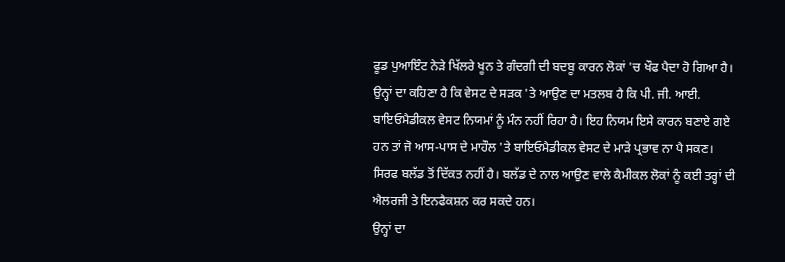ਫੂਡ ਪੁਆਇੰਟ ਨੇੜੇ ਖਿੱਲਰੇ ਖੂਨ ਤੇ ਗੰਦਗੀ ਦੀ ਬਦਬੂ ਕਾਰਨ ਲੋਕਾਂ 'ਚ ਖੌਫ ਪੈਦਾ ਹੋ ਗਿਆ ਹੈ। ਉਨ੍ਹਾਂ ਦਾ ਕਹਿਣਾ ਹੈ ਕਿ ਵੇਸਟ ਦੇ ਸੜਕ 'ਤੇ ਆਉਣ ਦਾ ਮਤਲਬ ਹੈ ਕਿ ਪੀ. ਜੀ. ਆਈ. ਬਾਇਓਮੈਡੀਕਲ ਵੇਸਟ ਨਿਯਮਾਂ ਨੂੰ ਮੰਨ ਨਹੀਂ ਰਿਹਾ ਹੈ। ਇਹ ਨਿਯਮ ਇਸੇ ਕਾਰਨ ਬਣਾਏ ਗਏ ਹਨ ਤਾਂ ਜੋ ਆਸ-ਪਾਸ ਦੇ ਮਾਹੌਲ 'ਤੇ ਬਾਇਓਮੈਡੀਕਲ ਵੇਸਟ ਦੇ ਮਾੜੇ ਪ੍ਰਭਾਵ ਨਾ ਪੈ ਸਕਣ। ਸਿਰਫ ਬਲੱਡ ਤੋਂ ਦਿੱਕਤ ਨਹੀਂ ਹੈ। ਬਲੱਡ ਦੇ ਨਾਲ ਆਉਣ ਵਾਲੇ ਕੈਮੀਕਲ ਲੋਕਾਂ ਨੂੰ ਕਈ ਤਰ੍ਹਾਂ ਦੀ ਐਲਰਜੀ ਤੇ ਇਨਫੈਕਸ਼ਨ ਕਰ ਸਕਦੇ ਹਨ।
ਉਨ੍ਹਾਂ ਦਾ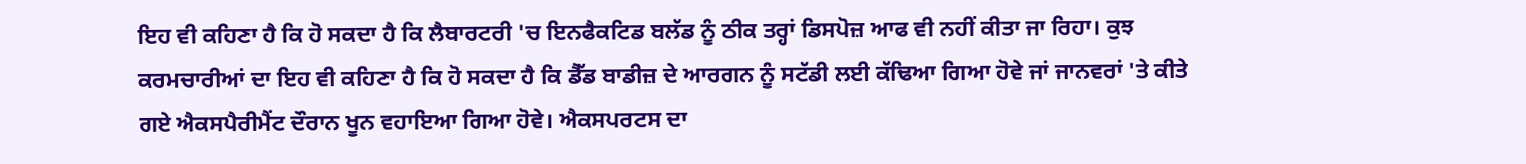ਇਹ ਵੀ ਕਹਿਣਾ ਹੈ ਕਿ ਹੋ ਸਕਦਾ ਹੈ ਕਿ ਲੈਬਾਰਟਰੀ 'ਚ ਇਨਫੈਕਟਿਡ ਬਲੱਡ ਨੂੰ ਠੀਕ ਤਰ੍ਹਾਂ ਡਿਸਪੋਜ਼ ਆਫ ਵੀ ਨਹੀਂ ਕੀਤਾ ਜਾ ਰਿਹਾ। ਕੁਝ ਕਰਮਚਾਰੀਆਂ ਦਾ ਇਹ ਵੀ ਕਹਿਣਾ ਹੈ ਕਿ ਹੋ ਸਕਦਾ ਹੈ ਕਿ ਡੈੱਡ ਬਾਡੀਜ਼ ਦੇ ਆਰਗਨ ਨੂੰ ਸਟੱਡੀ ਲਈ ਕੱਢਿਆ ਗਿਆ ਹੋਵੇ ਜਾਂ ਜਾਨਵਰਾਂ 'ਤੇ ਕੀਤੇ ਗਏ ਐਕਸਪੈਰੀਮੈਂਟ ਦੌਰਾਨ ਖੂਨ ਵਹਾਇਆ ਗਿਆ ਹੋਵੇ। ਐਕਸਪਰਟਸ ਦਾ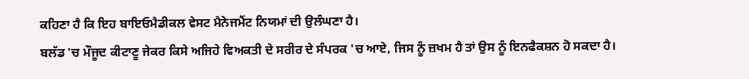ਕਹਿਣਾ ਹੈ ਕਿ ਇਹ ਬਾਇਓਮੈਡੀਕਲ ਵੇਸਟ ਮੈਨੇਜਮੈਂਟ ਨਿਯਮਾਂ ਦੀ ਉਲੰਘਣਾ ਹੈ।
ਬਲੱਡ 'ਚ ਮੌਜੂਦ ਕੀਟਾਣੂ ਜੇਕਰ ਕਿਸੇ ਅਜਿਹੇ ਵਿਅਕਤੀ ਦੇ ਸਰੀਰ ਦੇ ਸੰਪਰਕ 'ਚ ਆਏ, ਜਿਸ ਨੂੰ ਜ਼ਖਮ ਹੈ ਤਾਂ ਉਸ ਨੂੰ ਇਨਫੈਕਸ਼ਨ ਹੋ ਸਕਦਾ ਹੈ।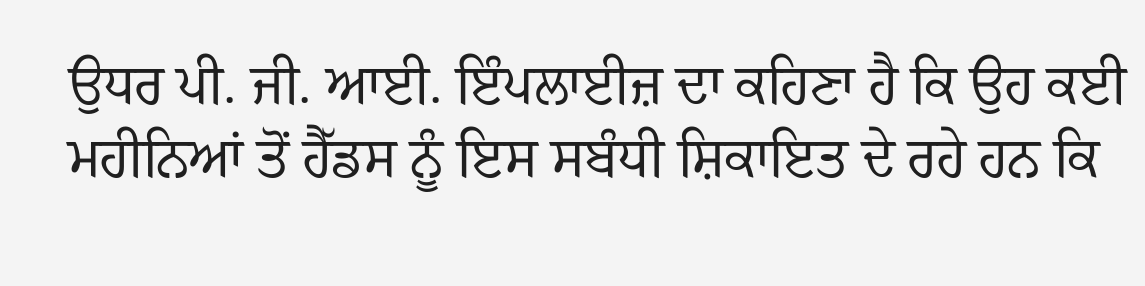ਉਧਰ ਪੀ. ਜੀ. ਆਈ. ਇੰਪਲਾਈਜ਼ ਦਾ ਕਹਿਣਾ ਹੈ ਕਿ ਉਹ ਕਈ ਮਹੀਨਿਆਂ ਤੋਂ ਹੈੱਡਸ ਨੂੰ ਇਸ ਸਬੰਧੀ ਸ਼ਿਕਾਇਤ ਦੇ ਰਹੇ ਹਨ ਕਿ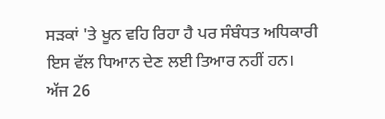ਸੜਕਾਂ 'ਤੇ ਖੂਨ ਵਹਿ ਰਿਹਾ ਹੈ ਪਰ ਸੰਬੰਧਤ ਅਧਿਕਾਰੀ ਇਸ ਵੱਲ ਧਿਆਨ ਦੇਣ ਲਈ ਤਿਆਰ ਨਹੀਂ ਹਨ।
ਅੱਜ 26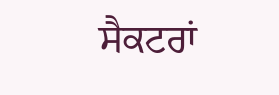ਸੈਕਟਰਾਂ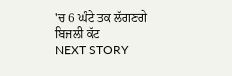'ਚ 6 ਘੰਟੇ ਤਕ ਲੱਗਣਗੇ ਬਿਜਲੀ ਕੱਟ
NEXT STORY